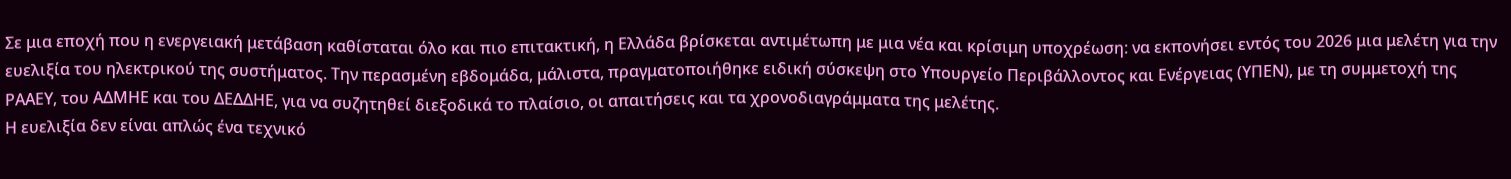Σε μια εποχή που η ενεργειακή μετάβαση καθίσταται όλο και πιο επιτακτική, η Ελλάδα βρίσκεται αντιμέτωπη με μια νέα και κρίσιμη υποχρέωση: να εκπονήσει εντός του 2026 μια μελέτη για την ευελιξία του ηλεκτρικού της συστήματος. Την περασμένη εβδομάδα, μάλιστα, πραγματοποιήθηκε ειδική σύσκεψη στο Υπουργείο Περιβάλλοντος και Ενέργειας (ΥΠΕΝ), με τη συμμετοχή της ΡΑΑΕΥ, του ΑΔΜΗΕ και του ΔΕΔΔΗΕ, για να συζητηθεί διεξοδικά το πλαίσιο, οι απαιτήσεις και τα χρονοδιαγράμματα της μελέτης.
Η ευελιξία δεν είναι απλώς ένα τεχνικό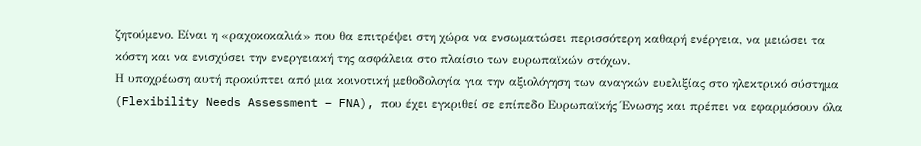ζητούμενο. Είναι η «ραχοκοκαλιά» που θα επιτρέψει στη χώρα να ενσωματώσει περισσότερη καθαρή ενέργεια, να μειώσει τα κόστη και να ενισχύσει την ενεργειακή της ασφάλεια στο πλαίσιο των ευρωπαϊκών στόχων.
Η υποχρέωση αυτή προκύπτει από μια κοινοτική μεθοδολογία για την αξιολόγηση των αναγκών ευελιξίας στο ηλεκτρικό σύστημα (Flexibility Needs Assessment – FNA), που έχει εγκριθεί σε επίπεδο Ευρωπαϊκής Ένωσης και πρέπει να εφαρμόσουν όλα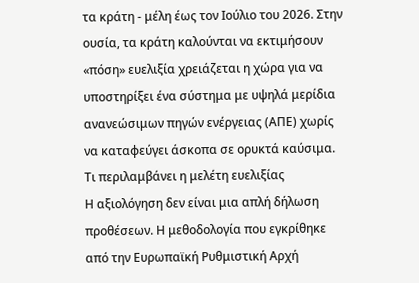τα κράτη ‑ μέλη έως τον Ιούλιο του 2026. Στην ουσία, τα κράτη καλούνται να εκτιμήσουν «πόση» ευελιξία χρειάζεται η χώρα για να υποστηρίξει ένα σύστημα με υψηλά μερίδια ανανεώσιμων πηγών ενέργειας (ΑΠΕ) χωρίς να καταφεύγει άσκοπα σε ορυκτά καύσιμα.
Τι περιλαμβάνει η μελέτη ευελιξίας
Η αξιολόγηση δεν είναι μια απλή δήλωση προθέσεων. Η μεθοδολογία που εγκρίθηκε από την Ευρωπαϊκή Ρυθμιστική Αρχή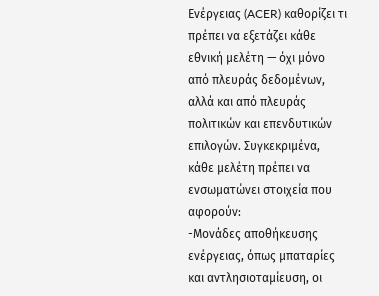Ενέργειας (ACER) καθορίζει τι πρέπει να εξετάζει κάθε εθνική μελέτη — όχι μόνο από πλευράς δεδομένων, αλλά και από πλευράς πολιτικών και επενδυτικών επιλογών. Συγκεκριμένα, κάθε μελέτη πρέπει να ενσωματώνει στοιχεία που αφορούν:
-Μονάδες αποθήκευσης ενέργειας, όπως μπαταρίες και αντλησιοταμίευση, οι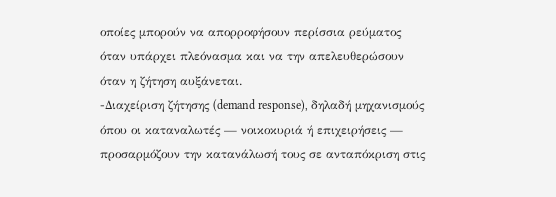οποίες μπορούν να απορροφήσουν περίσσια ρεύματος όταν υπάρχει πλεόνασμα και να την απελευθερώσουν όταν η ζήτηση αυξάνεται.
-Διαχείριση ζήτησης (demand response), δηλαδή μηχανισμούς όπου οι καταναλωτές — νοικοκυριά ή επιχειρήσεις — προσαρμόζουν την κατανάλωσή τους σε ανταπόκριση στις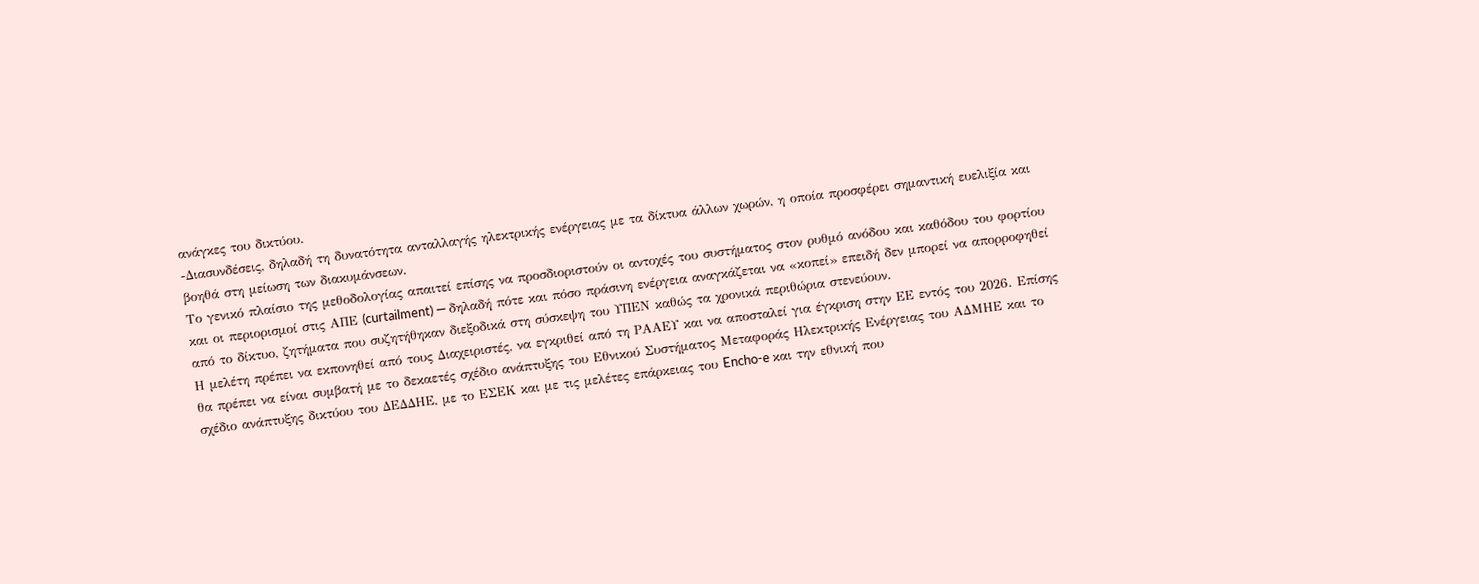ανάγκες του δικτύου.
-Διασυνδέσεις, δηλαδή τη δυνατότητα ανταλλαγής ηλεκτρικής ενέργειας με τα δίκτυα άλλων χωρών, η οποία προσφέρει σημαντική ευελιξία και βοηθά στη μείωση των διακυμάνσεων.
Το γενικό πλαίσιο της μεθοδολογίας απαιτεί επίσης να προσδιοριστούν οι αντοχές του συστήματος στον ρυθμό ανόδου και καθόδου του φορτίου και οι περιορισμοί στις ΑΠΕ (curtailment) — δηλαδή πότε και πόσο πράσινη ενέργεια αναγκάζεται να «κοπεί» επειδή δεν μπορεί να απορροφηθεί από το δίκτυο, ζητήματα που συζητήθηκαν διεξοδικά στη σύσκεψη του ΥΠΕΝ καθώς τα χρονικά περιθώρια στενεύουν.
Η μελέτη πρέπει να εκπονηθεί από τους Διαχειριστές, να εγκριθεί από τη ΡΑΑΕΥ και να αποσταλεί για έγκριση στην ΕΕ εντός του 2026. Επίσης θα πρέπει να είναι συμβατή με το δεκαετές σχέδιο ανάπτυξης του Εθνικού Συστήματος Μεταφοράς Ηλεκτρικής Ενέργειας του ΑΔΜΗΕ και το σχέδιο ανάπτυξης δικτύου του ΔΕΔΔΗΕ, με το ΕΣΕΚ και με τις μελέτες επάρκειας του Encho-e και την εθνική που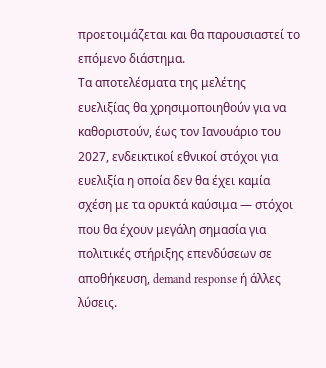προετοιμάζεται και θα παρουσιαστεί το επόμενο διάστημα.
Τα αποτελέσματα της μελέτης ευελιξίας θα χρησιμοποιηθούν για να καθοριστούν, έως τον Ιανουάριο του 2027, ενδεικτικοί εθνικοί στόχοι για ευελιξία η οποία δεν θα έχει καμία σχέση με τα ορυκτά καύσιμα — στόχοι που θα έχουν μεγάλη σημασία για πολιτικές στήριξης επενδύσεων σε αποθήκευση, demand response ή άλλες λύσεις.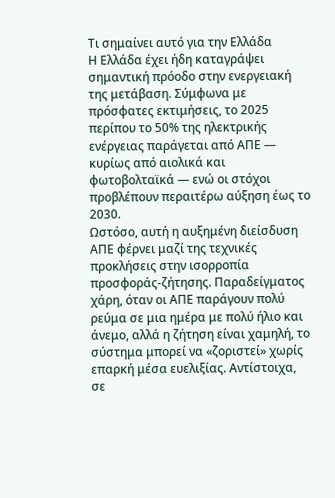Τι σημαίνει αυτό για την Ελλάδα
Η Ελλάδα έχει ήδη καταγράψει σημαντική πρόοδο στην ενεργειακή της μετάβαση. Σύμφωνα με πρόσφατες εκτιμήσεις, το 2025 περίπου το 50% της ηλεκτρικής ενέργειας παράγεται από ΑΠΕ — κυρίως από αιολικά και φωτοβολταϊκά — ενώ οι στόχοι προβλέπουν περαιτέρω αύξηση έως το 2030.
Ωστόσο, αυτή η αυξημένη διείσδυση ΑΠΕ φέρνει μαζί της τεχνικές προκλήσεις στην ισορροπία προσφοράς‑ζήτησης. Παραδείγματος χάρη, όταν οι ΑΠΕ παράγουν πολύ ρεύμα σε μια ημέρα με πολύ ήλιο και άνεμο, αλλά η ζήτηση είναι χαμηλή, το σύστημα μπορεί να «ζοριστεί» χωρίς επαρκή μέσα ευελιξίας. Αντίστοιχα, σε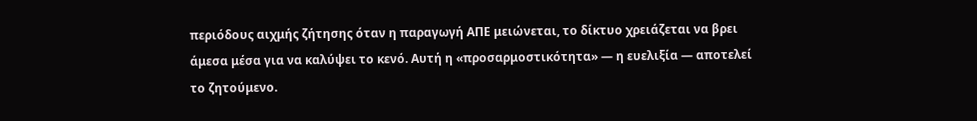περιόδους αιχμής ζήτησης όταν η παραγωγή ΑΠΕ μειώνεται, το δίκτυο χρειάζεται να βρει άμεσα μέσα για να καλύψει το κενό. Αυτή η «προσαρμοστικότητα» — η ευελιξία — αποτελεί το ζητούμενο.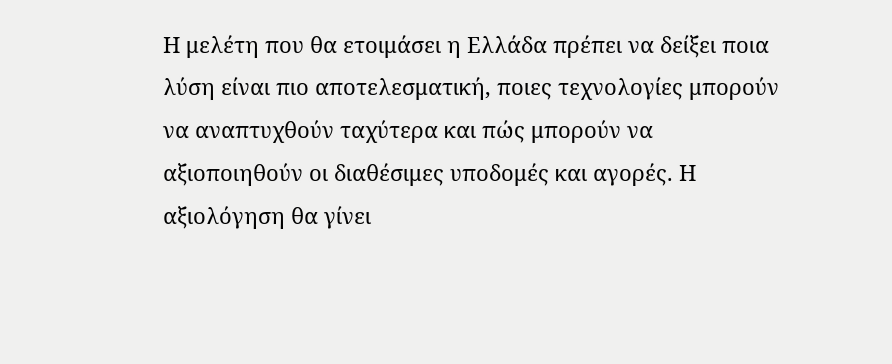Η μελέτη που θα ετοιμάσει η Ελλάδα πρέπει να δείξει ποια λύση είναι πιο αποτελεσματική, ποιες τεχνολογίες μπορούν να αναπτυχθούν ταχύτερα και πώς μπορούν να αξιοποιηθούν οι διαθέσιμες υποδομές και αγορές. Η αξιολόγηση θα γίνει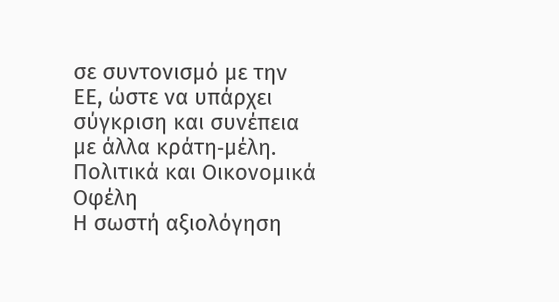σε συντονισμό με την ΕΕ, ώστε να υπάρχει σύγκριση και συνέπεια με άλλα κράτη‑μέλη.
Πολιτικά και Οικονομικά Οφέλη
Η σωστή αξιολόγηση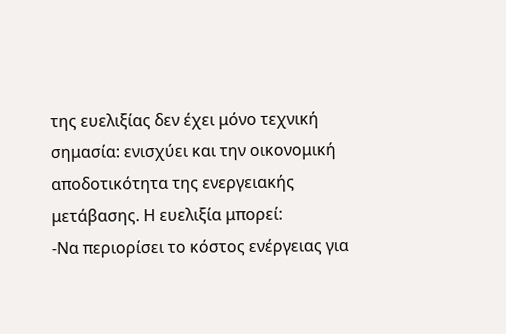της ευελιξίας δεν έχει μόνο τεχνική σημασία: ενισχύει και την οικονομική αποδοτικότητα της ενεργειακής μετάβασης. Η ευελιξία μπορεί:
-Να περιορίσει το κόστος ενέργειας για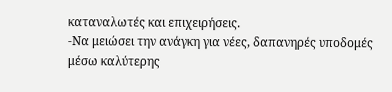καταναλωτές και επιχειρήσεις.
-Να μειώσει την ανάγκη για νέες, δαπανηρές υποδομές μέσω καλύτερης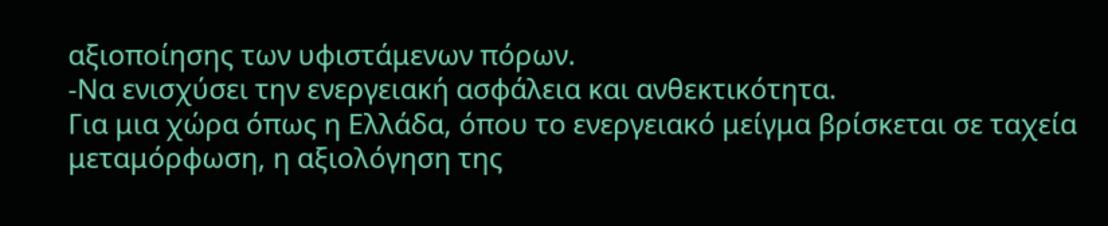αξιοποίησης των υφιστάμενων πόρων.
-Να ενισχύσει την ενεργειακή ασφάλεια και ανθεκτικότητα.
Για μια χώρα όπως η Ελλάδα, όπου το ενεργειακό μείγμα βρίσκεται σε ταχεία μεταμόρφωση, η αξιολόγηση της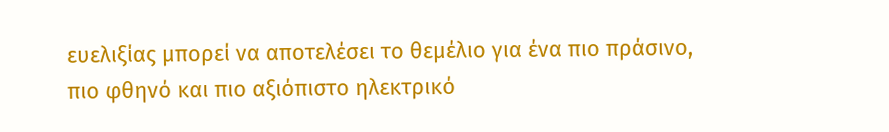ευελιξίας μπορεί να αποτελέσει το θεμέλιο για ένα πιο πράσινο, πιο φθηνό και πιο αξιόπιστο ηλεκτρικό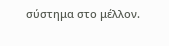σύστημα στο μέλλον.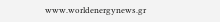www.worldenergynews.gr